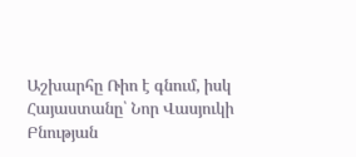Աշխարհը Ռիո է գնում, իսկ Հայաստանը՝ Նոր Վասյուկի
Բնության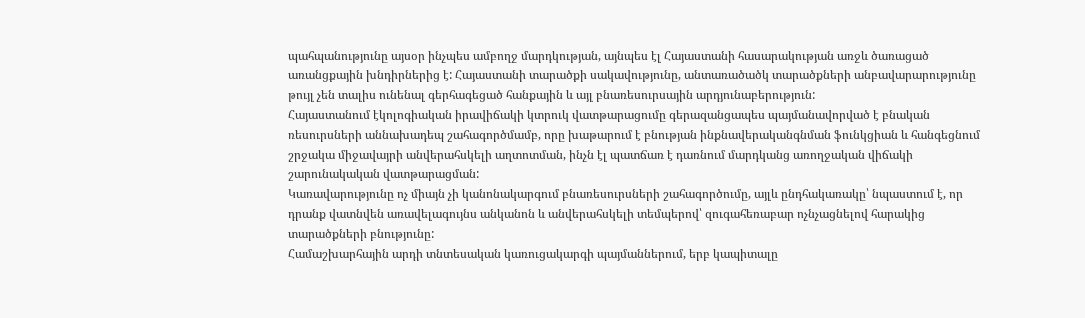պահպանությունը այսօր ինչպես ամբողջ մարդկության, այնպես էլ Հայաստանի հասարակության առջև ծառացած առանցքային խնդիրներից է: Հայաստանի տարածքի սակավությունը, անտառածածկ տարածքների անբավարարությունը թույլ չեն տալիս ունենալ գերհագեցած հանքային և այլ բնառեսուրսային արդյունաբերություն:
Հայաստանում էկոլոգիական իրավիճակի կտրուկ վատթարացումը գերազանցապես պայմանավորված է բնական ռեսուրսների աննախադեպ շահագործմամբ, որը խաթարում է բնության ինքնավերականգնման ֆունկցիան և հանգեցնում շրջակա միջավայրի անվերահսկելի աղտոտման, ինչն էլ պատճառ է դառնում մարդկանց առողջական վիճակի շարունակական վատթարացման:
Կառավարությունը ոչ միայն չի կանոնակարգում բնառեսուրսների շահագործումը, այլև ընդհակառակը՝ նպաստում է, որ դրանք վատնվեն առավելագույնս անկանոն և անվերահսկելի տեմպերով՝ զուգահեռաբար ոչնչացնելով հարակից տարածքների բնությունը:
Համաշխարհային արդի տնտեսական կառուցակարգի պայմաններում, երբ կապիտալը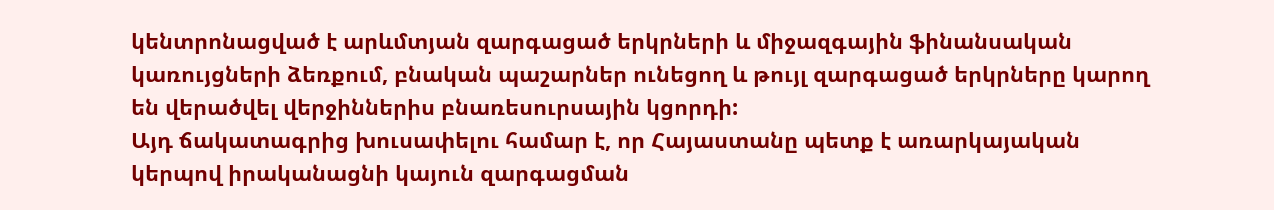կենտրոնացված է արևմտյան զարգացած երկրների և միջազգային ֆինանսական կառույցների ձեռքում, բնական պաշարներ ունեցող և թույլ զարգացած երկրները կարող են վերածվել վերջիններիս բնառեսուրսային կցորդի:
Այդ ճակատագրից խուսափելու համար է, որ Հայաստանը պետք է առարկայական կերպով իրականացնի կայուն զարգացման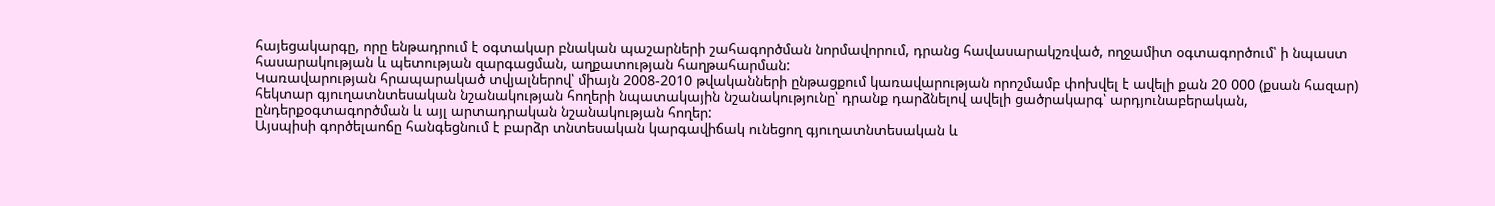հայեցակարգը, որը ենթադրում է օգտակար բնական պաշարների շահագործման նորմավորում, դրանց հավասարակշռված, ողջամիտ օգտագործում՝ ի նպաստ հասարակության և պետության զարգացման, աղքատության հաղթահարման:
Կառավարության հրապարակած տվյալներով՝ միայն 2008-2010 թվականների ընթացքում կառավարության որոշմամբ փոխվել է ավելի քան 20 000 (քսան հազար) հեկտար գյուղատնտեսական նշանակության հողերի նպատակային նշանակությունը՝ դրանք դարձնելով ավելի ցածրակարգ՝ արդյունաբերական, ընդերքօգտագործման և այլ արտադրական նշանակության հողեր:
Այսպիսի գործելաոճը հանգեցնում է բարձր տնտեսական կարգավիճակ ունեցող գյուղատնտեսական և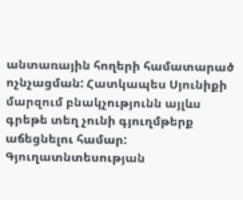անտառային հողերի համատարած ոչնչացման: Հատկապես Սյունիքի մարզում բնակչությունն այլևս գրեթե տեղ չունի գյուղմթերք աճեցնելու համար: Գյուղատնտեսության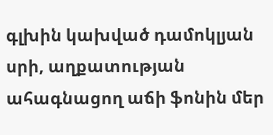գլխին կախված դամոկլյան սրի, աղքատության ահագնացող աճի ֆոնին մեր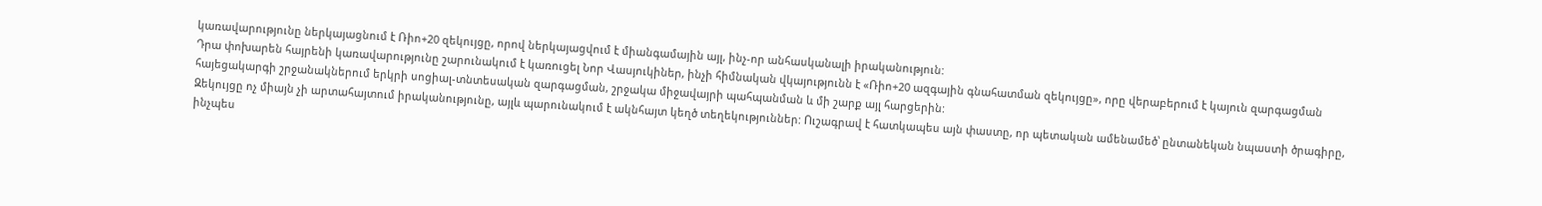կառավարությունը ներկայացնում է Ռիո+20 զեկույցը, որով ներկայացվում է միանգամային այլ, ինչ-որ անհասկանալի իրականություն:
Դրա փոխարեն հայրենի կառավարությունը շարունակում է կառուցել Նոր Վասյուկիներ, ինչի հիմնական վկայությունն է «Ռիո+20 ազգային գնահատման զեկույցը», որը վերաբերում է կայուն զարգացման հայեցակարգի շրջանակներում երկրի սոցիալ-տնտեսական զարգացման, շրջակա միջավայրի պահպանման և մի շարք այլ հարցերին:
Զեկույցը ոչ միայն չի արտահայտում իրականությունը, այլև պարունակում է ակնհայտ կեղծ տեղեկություններ: Ուշագրավ է հատկապես այն փաստը, որ պետական ամենամեծ՝ ընտանեկան նպաստի ծրագիրը, ինչպես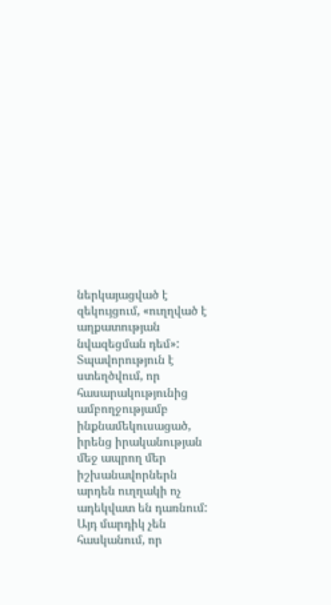ներկայացված է զեկույցում, «ուղղված է աղքատության նվազեցման դեմ»: Տպավորություն է ստեղծվում, որ հասարակությունից ամբողջությամբ ինքնամեկուսացած, իրենց իրականության մեջ ապրող մեր իշխանավորներն արդեն ուղղակի ոչ ադեկվատ են դառնում:
Այդ մարդիկ չեն հասկանում, որ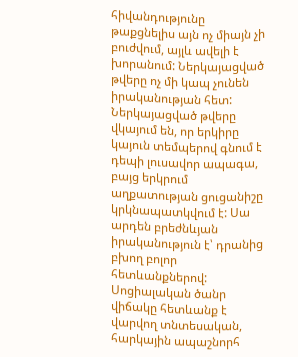հիվանդությունը թաքցնելիս այն ոչ միայն չի բուժվում, այլև ավելի է խորանում: Ներկայացված թվերը ոչ մի կապ չունեն իրականության հետ: Ներկայացված թվերը վկայում են, որ երկիրը կայուն տեմպերով գնում է դեպի լուսավոր ապագա, բայց երկրում աղքատության ցուցանիշը կրկնապատկվում է: Սա արդեն բրեժնևյան իրականություն է՝ դրանից բխող բոլոր հետևանքներով:
Սոցիալական ծանր վիճակը հետևանք է վարվող տնտեսական, հարկային ապաշնորհ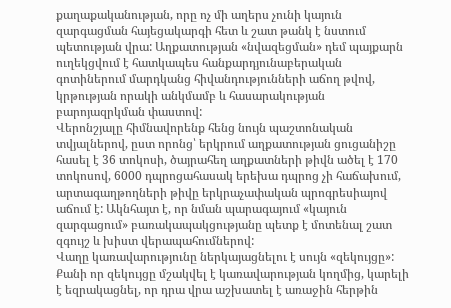քաղաքականության, որը ոչ մի աղերս չունի կայուն զարգացման հայեցակարգի հետ և շատ թանկ է նստում պետության վրա: Աղքատության «նվազեցման» դեմ պայքարն ուղեկցվում է հատկապես հանքարդյունաբերական գոտիներում մարդկանց հիվանդությունների աճող թվով, կրթության որակի անկմամբ և հասարակության բարոյազրկման փաստով:
Վերոնշյալը հիմնավորենք հենց նույն պաշտոնական տվյալներով, ըստ որոնց՝ երկրում աղքատության ցուցանիշը հասել է 36 տոկոսի, ծայրահեղ աղքատների թիվն ածել է 170 տոկոսով, 6000 դպրոցահասակ երեխա դպրոց չի հաճախում, արտագաղթողների թիվը երկրաչափական պրոգրեսիայով աճում է: Ակնհայտ է, որ նման պարագայում «կայուն զարգացում» բառակապակցությանը պետք է մոտենալ շատ զգույշ և խիստ վերապահումներով:
Վաղը կառավարությունը ներկայացնելու է սույն «զեկույցը»: Քանի որ զեկույցը մշակվել է կառավարության կողմից, կարելի է եզրակացնել, որ դրա վրա աշխատել է առաջին հերթին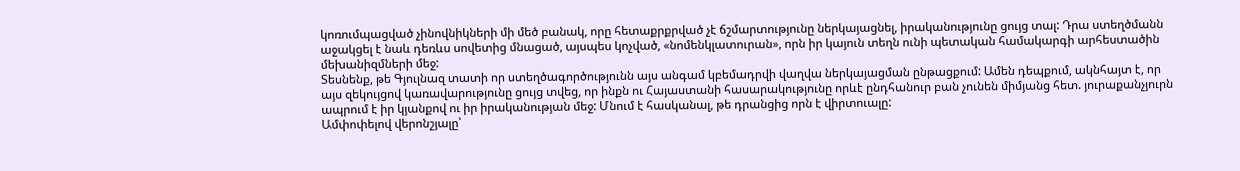կոռումպացված չինովնիկների մի մեծ բանակ, որը հետաքրքրված չէ ճշմարտությունը ներկայացնել, իրականությունը ցույց տալ: Դրա ստեղծմանն աջակցել է նաև դեռևս սովետից մնացած, այսպես կոչված, «նոմենկլատուրան», որն իր կայուն տեղն ունի պետական համակարգի արհեստածին մեխանիզմների մեջ:
Տեսնենք, թե Գյուլնազ տատի որ ստեղծագործությունն այս անգամ կբեմադրվի վաղվա ներկայացման ընթացքում: Ամեն դեպքում, ակնհայտ է, որ այս զեկույցով կառավարությունը ցույց տվեց, որ ինքն ու Հայաստանի հասարակությունը որևէ ընդհանուր բան չունեն միմյանց հետ. յուրաքանչյուրն ապրում է իր կյանքով ու իր իրականության մեջ: Մնում է հասկանալ, թե դրանցից որն է վիրտուալը:
Ամփոփելով վերոնշյալը՝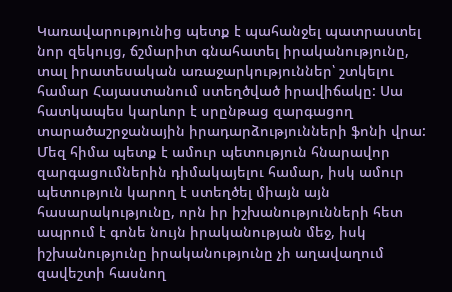Կառավարությունից պետք է պահանջել պատրաստել նոր զեկույց, ճշմարիտ գնահատել իրականությունը, տալ իրատեսական առաջարկություններ՝ շտկելու համար Հայաստանում ստեղծված իրավիճակը: Սա հատկապես կարևոր է սրընթաց զարգացող տարածաշրջանային իրադարձությունների ֆոնի վրա:
Մեզ հիմա պետք է ամուր պետություն հնարավոր զարգացումներին դիմակայելու համար, իսկ ամուր պետություն կարող է ստեղծել միայն այն հասարակությունը, որն իր իշխանությունների հետ ապրում է գոնե նույն իրականության մեջ, իսկ իշխանությունը իրականությունը չի աղավաղում զավեշտի հասնող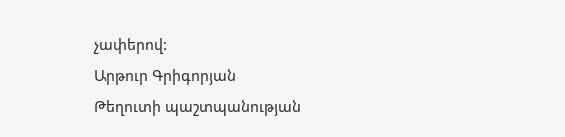չափերով:
Արթուր Գրիգորյան
Թեղուտի պաշտպանության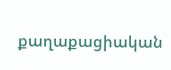քաղաքացիական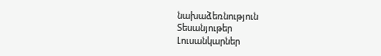նախաձեռնություն
Տեսանյութեր
Լուսանկարներ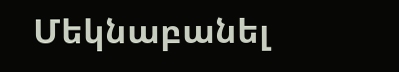Մեկնաբանել